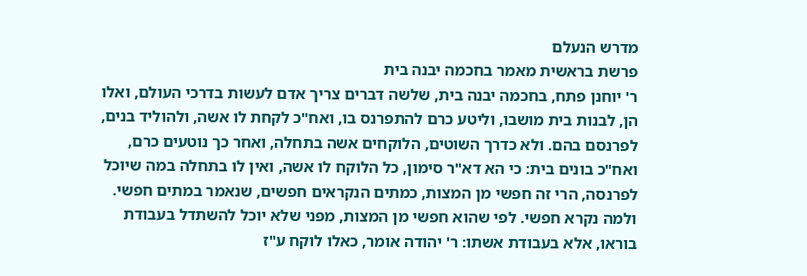מדרש הנעלם
פרשת בראשית מאמר בחכמה יבנה בית
ר' יוחנן פתח, בחכמה יבנה בית, שלשה דברים צריך אדם לעשות בדרכי העולם, ואלו הן, לבנות בית מושבו, וליטע כרם להתפרנס בו, ואח"כ לקחת לו אשה, ולהוליד בנים, לפרנסם בהם. ולא כדרך השוטים, הלוקחים אשה בתחלה, ואחר כך נוטעים כרם, ואח"כ בונים בית: כי הא דא"ר סימון, כל הלוקח לו אשה, ואין לו בתחלה במה שיוכל לפרנסה, הרי זה חפשי מן המצות, כמתים הנקראים חפשים, שנאמר במתים חפשי. ולמה נקרא חפשי. לפי שהוא חפשי מן המצות, מפני שלא יוכל להשתדל בעבודת בוראו, אלא בעבודת אשתו: ר' יהודה אומר, כאלו לוקח ע"ז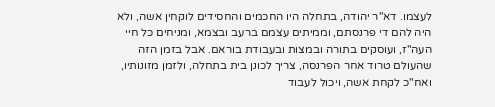לעצמו. דא"ר יהודה, בתחלה היו החכמים והחסידים לוקחין אשה, ולא היה להם די פרנסתם, וממיתים עצמם ברעב ובצמא, ומניחים כל חיי העה"ז, ועוסקים בתורה ובמצות ובעבודת בוראם. אבל בזמן הזה שהעולם טרוד אחר הפרנסה, צריך לכונן בית בתחלה, ולזמן מזונותיו, ואח"כ לקחת אשה, ויכול לעבוד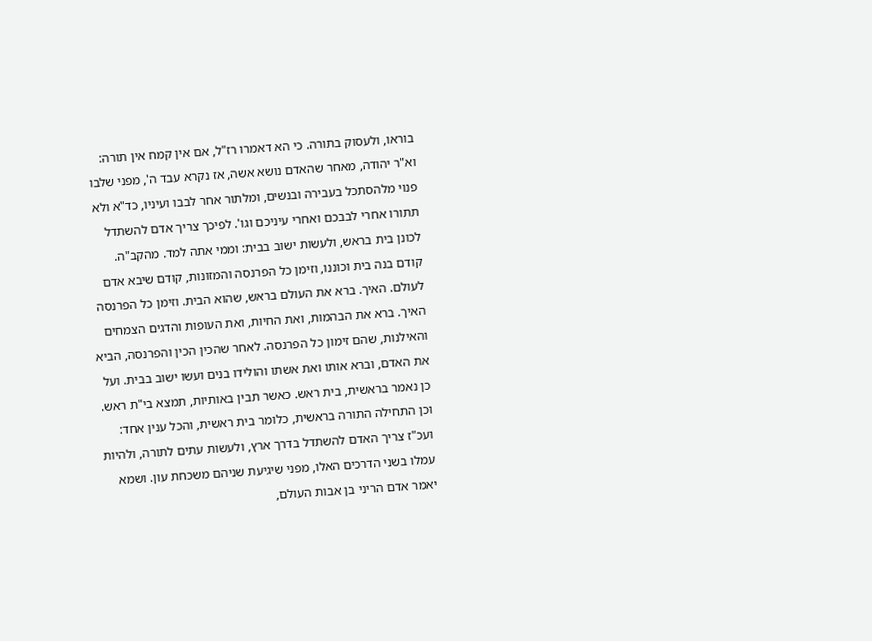בוראו, ולעסוק בתורה. כי הא דאמרו רז"ל, אם אין קמח אין תורה: וא"ר יהודה, מאחר שהאדם נושא אשה, אז נקרא עבד ה', מפני שלבו פנוי מלהסתכל בעבירה ובנשים, ומלתור אחר לבבו ועיניו, כד"א ולא תתורו אחרי לבבכם ואחרי עיניכם וגו'. לפיכך צריך אדם להשתדל לכונן בית בראש, ולעשות ישוב בבית: וממי אתה למד. מהקב"ה. קודם בנה בית וכוננו, וזימן כל הפרנסה והמזונות, קודם שיבא אדם לעולם. האיך. ברא את העולם בראש, שהוא הבית. וזימן כל הפרנסה האיך. ברא את הבהמות, ואת החיות, ואת העופות והדגים הצמחים והאילנות, שהם זימון כל הפרנסה. לאחר שהכין הכין והפרנסה, הביא את האדם, וברא אותו ואת אשתו והולידו בנים ועשו ישוב בבית. ועל כן נאמר בראשית, בית ראש. כאשר תבין באותיות, תמצא בי"ת ראש. וכן התחילה התורה בראשית, כלומר בית ראשית, והכל ענין אחד: ועכ"ז צריך האדם להשתדל בדרך ארץ, ולעשות עתים לתורה, ולהיות עמלו בשני הדרכים האלו, מפני שיגיעת שניהם משכחת עון. ושמא יאמר אדם הריני בן אבות העולם,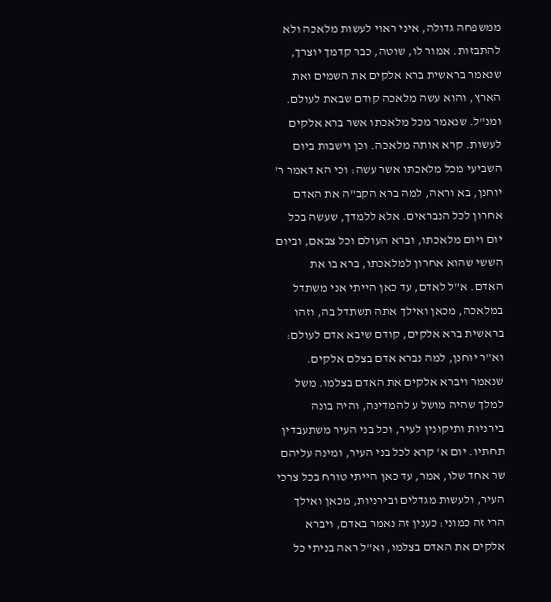ממשפחה גדולה, איני ראוי לעשות מלאכה ולא להתבזות. אמור לו, שוטה, כבר קדמך יוצרך, שנאמר בראשית ברא אלקים את השמים ואת הארץ, והוא עשה מלאכה קודם שבאת לעולם. ומנ"ל. שנאמר מכל מלאכתו אשר ברא אלקים לעשות. קרא אותה מלאכה. וכן וישבות ביום השביעי מכל מלאכתו אשר עשה: וכי הא דאמר ר' יוחנן, בא וראה, למה ברא הקב"ה את האדם אחרון לכל הנבראים. אלא ללמדך, שעשה בכל יום ויום מלאכתו, וברא העולם וכל צבאם, וביום הששי שהוא אחרון למלאכתו, ברא בו את האדם. א"ל לאדם, עד כאן הייתי אני משתדל במלאכה, מכאן ואילך אתה תשתדל בה, וזהו בראשית ברא אלקים, קודם שיבא אדם לעולם: וא"ר יוחנן, למה נברא אדם בצלם אלקים. שנאמר ויברא אלקים את האדם בצלמו. משל למלך שהיה מושל ע להמדינה, והיה בונה בירניות ותיקונין לעיר, וכל בני העיר משתעבדין תחתיו. יום א' קרא לכל בני העיר, ומינה עליהם שר אחד שלו, אמר, עד כאן הייתי טורח בכל צרכי העיר, ולעשות מגדלים ובירניות, מכאן ואילך הרי זה כמוני: כענין זה נאמר באדם, ויברא אלקים את האדם בצלמו, וא"ל ראה בניתי כל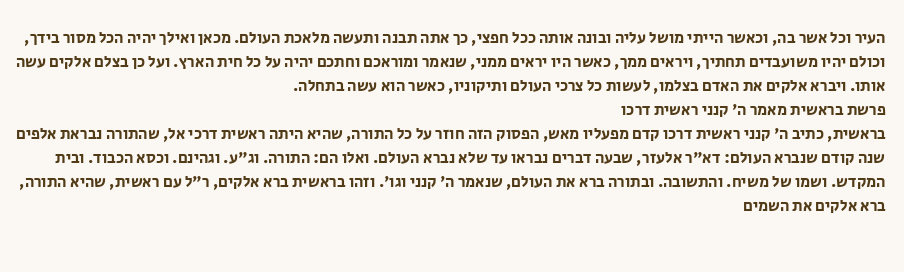העיר וכל אשר בה, וכאשר הייתי מושל עליה ובונה אותה ככל חפצי, כך אתה תבנה ותעשה מלאכת העולם. מכאן ואילך יהיה הכל מסור בידך, וכולם יהיו משועבדים תחתיך, ויראים ממך, כאשר היו יראים ממני, שנאמר ומוראכם וחתכם יהיה על כל חית הארץ. ועל כן בצלם אלקים עשה אותו. ויברא אלקים את האדם בצלמו, לעשות כל צרכי העולם ותיקוניו, כאשר הוא עשה בתחלה.
פרשת בראשית מאמר ה' קנני ראשית דרכו
בראשית, כתיב ה' קנני ראשית דרכו קדם מפעליו מאש, הפסוק הזה חוזר על כל התורה, שהיא היתה ראשית דרכי אל, שהתורה נבראת אלפים שנה קודם שנברא העולם: דא"ר אלעזר, שבעה דברים נבראו עד שלא נברא העולם. ואלו הם: התורה. וג"ע. וגהינם. וכסא הכבוד. ובית המקדש. ושמו של משיח. והתשובה. ובתורה ברא את העולם, שנאמר ה' קנני וגו'. וזהו בראשית ברא אלקים, ר"ל עם ראשית, שהיא התורה, ברא אלקים את השמים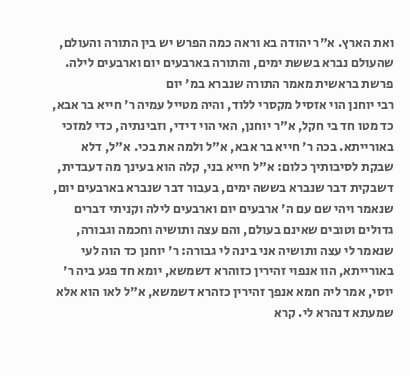ואת הארץ. א"ר יהודה בא וראה כמה הפרש יש בין התורה והעולם, שהעולם נברא בששת ימים, והתורה בארבעים יום וארבעים לילה.
פרשת בראשית מאמר התורה שנברא במ' יום
רבי יוחנן הוי אזסיל מקסרי ללוד, והיה מטייל עמיה ר' חייא בר אבא, כד מטו חד בי חקל, א"ר יוחנן, האי הוי דידי, וזבינתיה, כדי למזכי באורייתא. בכה ר' חייא בר אבא, א"ל ולמה את בכי. א"ל, דלא שבקת לסיבותיך כלום: א"ל חייא בני, קלה הוא בעינך מה דעבדית, דשבקית דבר שנברא בששה ימים, בעבור דבר שנברא בארבעים יום, שנאמר ויהי שם עם ה' ארבעים יום וארבעים לילה וקניתי דברים גדולים וטובים שאינם בעולם, והם עצה ותושיה וחכמה וגבורה, שנאמר לי עצה ותושיה אני בינה לי גבורה: ר' יוחנן כד הוה לעי באורייתא, הוו אנפוי זהירין כזוהרא דשמשא, יומא חד פגע ביה ר' יוסי, אמר ליה חמא אנפך זהירין כזהרא דשמשא, א"ל לאו הוא אלא שמעתא דנהרא לי. קרא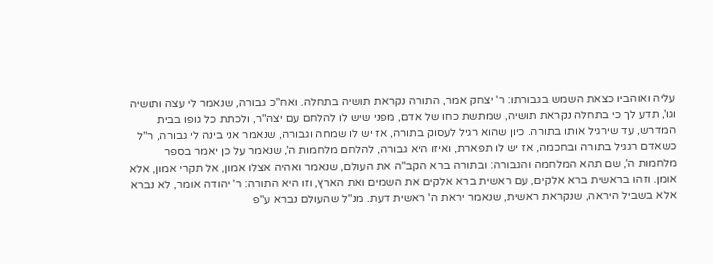עליה ואוהביו כצאת השמש בגבורתו: ר' יצחק אמר, התורה נקראת תושיה בתחלה. ואח"כ גבורה, שנאמר לי עצה ותושיה וגו', תדע לך כי בתחלה נקראת תושיה, שמתשת כחו של אדם, מפני שיש לו להלחם עם יצה"ר, ולכתת כל גופו בבית המדרש, עד שירגיל אותו בתורה. כיון שהוא רגיל לעסוק בתורה, אז יש לו שמחה וגבורה, שנאמר אני בינה לי גבורה, ר"ל כשאדם רגגיל בתורה ובחכמה, אז יש לו תפארת, ואיזו היא גבורה, להלחם מלחמות ה', שנאמר על כן יאמר בספר מלחמות ה', שם תהא המלחמה והגבורה: ובתורה ברא הקב"ה את העולם, שנאמר ואהיה אצלו אמון, אל תקרי אמון, אלא אומן. וזהו בראשית ברא אלקים, עם ראשית ברא אלקים את השמים ואת הארץ, וזו היא התורה: ר' יהודה אומר, לא נברא אלא בשביל היראה, שנקראת ראשית, שנאמר יראת ה' ראשית דעת. מנ"ל שהעולם נברא ע"פ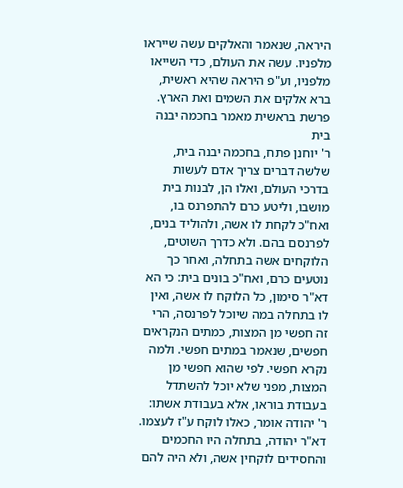היראה, שנאמר והאלקים עשה שייראו מלפניו. עשה את העולם, כדי השייאו מלפניו, וע"פ היראה שהיא ראשית, ברא אלקים את השמים ואת הארץ.
פרשת בראשית מאמר בחכמה יבנה בית
ר' יוחנן פתח, בחכמה יבנה בית, שלשה דברים צריך אדם לעשות בדרכי העולם, ואלו הן, לבנות בית מושבו, וליטע כרם להתפרנס בו, ואח"כ לקחת לו אשה, ולהוליד בנים, לפרנסם בהם. ולא כדרך השוטים, הלוקחים אשה בתחלה, ואחר כך נוטעים כרם, ואח"כ בונים בית: כי הא דא"ר סימון, כל הלוקח לו אשה, ואין לו בתחלה במה שיוכל לפרנסה, הרי זה חפשי מן המצות, כמתים הנקראים חפשים, שנאמר במתים חפשי. ולמה נקרא חפשי. לפי שהוא חפשי מן המצות, מפני שלא יוכל להשתדל בעבודת בוראו, אלא בעבודת אשתו: ר' יהודה אומר, כאלו לוקח ע"ז לעצמו. דא"ר יהודה, בתחלה היו החכמים והחסידים לוקחין אשה, ולא היה להם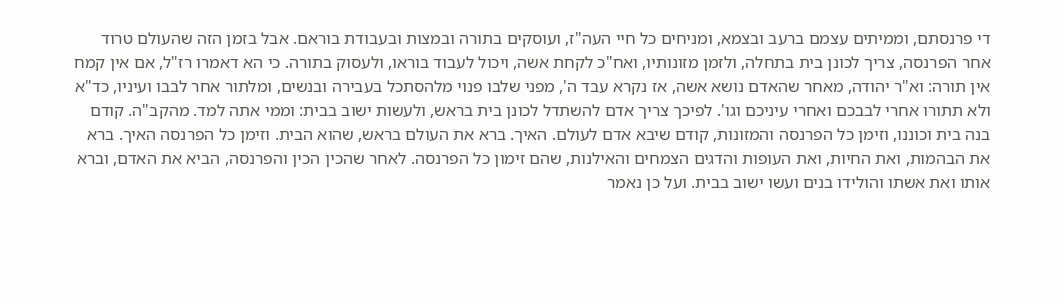די פרנסתם, וממיתים עצמם ברעב ובצמא, ומניחים כל חיי העה"ז, ועוסקים בתורה ובמצות ובעבודת בוראם. אבל בזמן הזה שהעולם טרוד אחר הפרנסה, צריך לכונן בית בתחלה, ולזמן מזונותיו, ואח"כ לקחת אשה, ויכול לעבוד בוראו, ולעסוק בתורה. כי הא דאמרו רז"ל, אם אין קמח אין תורה: וא"ר יהודה, מאחר שהאדם נושא אשה, אז נקרא עבד ה', מפני שלבו פנוי מלהסתכל בעבירה ובנשים, ומלתור אחר לבבו ועיניו, כד"א ולא תתורו אחרי לבבכם ואחרי עיניכם וגו'. לפיכך צריך אדם להשתדל לכונן בית בראש, ולעשות ישוב בבית: וממי אתה למד. מהקב"ה. קודם בנה בית וכוננו, וזימן כל הפרנסה והמזונות, קודם שיבא אדם לעולם. האיך. ברא את העולם בראש, שהוא הבית. וזימן כל הפרנסה האיך. ברא את הבהמות, ואת החיות, ואת העופות והדגים הצמחים והאילנות, שהם זימון כל הפרנסה. לאחר שהכין הכין והפרנסה, הביא את האדם, וברא אותו ואת אשתו והולידו בנים ועשו ישוב בבית. ועל כן נאמר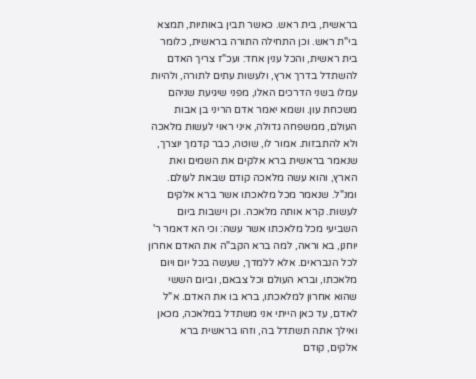בראשית, בית ראש. כאשר תבין באותיות, תמצא בי"ת ראש. וכן התחילה התורה בראשית, כלומר בית ראשית, והכל ענין אחד: ועכ"ז צריך האדם להשתדל בדרך ארץ, ולעשות עתים לתורה, ולהיות עמלו בשני הדרכים האלו, מפני שיגיעת שניהם משכחת עון. ושמא יאמר אדם הריני בן אבות העולם, ממשפחה גדולה, איני ראוי לעשות מלאכה ולא להתבזות. אמור לו, שוטה, כבר קדמך יוצרך, שנאמר בראשית ברא אלקים את השמים ואת הארץ, והוא עשה מלאכה קודם שבאת לעולם. ומנ"ל. שנאמר מכל מלאכתו אשר ברא אלקים לעשות. קרא אותה מלאכה. וכן וישבות ביום השביעי מכל מלאכתו אשר עשה: וכי הא דאמר ר' יוחנן, בא וראה, למה ברא הקב"ה את האדם אחרון לכל הנבראים. אלא ללמדך, שעשה בכל יום ויום מלאכתו, וברא העולם וכל צבאם, וביום הששי שהוא אחרון למלאכתו, ברא בו את האדם. א"ל לאדם, עד כאן הייתי אני משתדל במלאכה, מכאן ואילך אתה תשתדל בה, וזהו בראשית ברא אלקים, קודם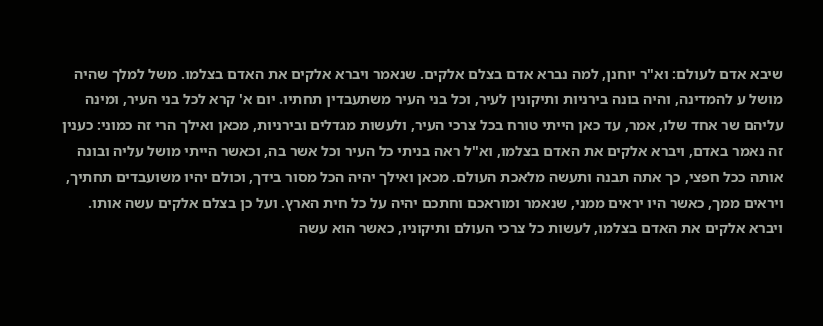שיבא אדם לעולם: וא"ר יוחנן, למה נברא אדם בצלם אלקים. שנאמר ויברא אלקים את האדם בצלמו. משל למלך שהיה מושל ע להמדינה, והיה בונה בירניות ותיקונין לעיר, וכל בני העיר משתעבדין תחתיו. יום א' קרא לכל בני העיר, ומינה עליהם שר אחד שלו, אמר, עד כאן הייתי טורח בכל צרכי העיר, ולעשות מגדלים ובירניות, מכאן ואילך הרי זה כמוני: כענין זה נאמר באדם, ויברא אלקים את האדם בצלמו, וא"ל ראה בניתי כל העיר וכל אשר בה, וכאשר הייתי מושל עליה ובונה אותה ככל חפצי, כך אתה תבנה ותעשה מלאכת העולם. מכאן ואילך יהיה הכל מסור בידך, וכולם יהיו משועבדים תחתיך, ויראים ממך, כאשר היו יראים ממני, שנאמר ומוראכם וחתכם יהיה על כל חית הארץ. ועל כן בצלם אלקים עשה אותו. ויברא אלקים את האדם בצלמו, לעשות כל צרכי העולם ותיקוניו, כאשר הוא עשה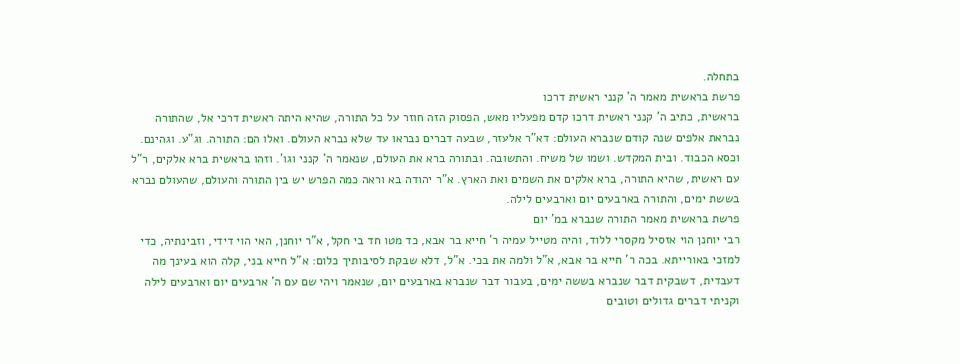בתחלה.
פרשת בראשית מאמר ה' קנני ראשית דרכו
בראשית, כתיב ה' קנני ראשית דרכו קדם מפעליו מאש, הפסוק הזה חוזר על כל התורה, שהיא היתה ראשית דרכי אל, שהתורה נבראת אלפים שנה קודם שנברא העולם: דא"ר אלעזר, שבעה דברים נבראו עד שלא נברא העולם. ואלו הם: התורה. וג"ע. וגהינם. וכסא הכבוד. ובית המקדש. ושמו של משיח. והתשובה. ובתורה ברא את העולם, שנאמר ה' קנני וגו'. וזהו בראשית ברא אלקים, ר"ל עם ראשית, שהיא התורה, ברא אלקים את השמים ואת הארץ. א"ר יהודה בא וראה כמה הפרש יש בין התורה והעולם, שהעולם נברא בששת ימים, והתורה בארבעים יום וארבעים לילה.
פרשת בראשית מאמר התורה שנברא במ' יום
רבי יוחנן הוי אזסיל מקסרי ללוד, והיה מטייל עמיה ר' חייא בר אבא, כד מטו חד בי חקל, א"ר יוחנן, האי הוי דידי, וזבינתיה, כדי למזכי באורייתא. בכה ר' חייא בר אבא, א"ל ולמה את בכי. א"ל, דלא שבקת לסיבותיך כלום: א"ל חייא בני, קלה הוא בעינך מה דעבדית, דשבקית דבר שנברא בששה ימים, בעבור דבר שנברא בארבעים יום, שנאמר ויהי שם עם ה' ארבעים יום וארבעים לילה וקניתי דברים גדולים וטובים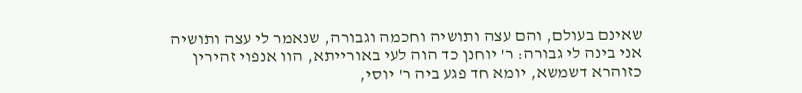שאינם בעולם, והם עצה ותושיה וחכמה וגבורה, שנאמר לי עצה ותושיה אני בינה לי גבורה: ר' יוחנן כד הוה לעי באורייתא, הוו אנפוי זהירין כזוהרא דשמשא, יומא חד פגע ביה ר' יוסי,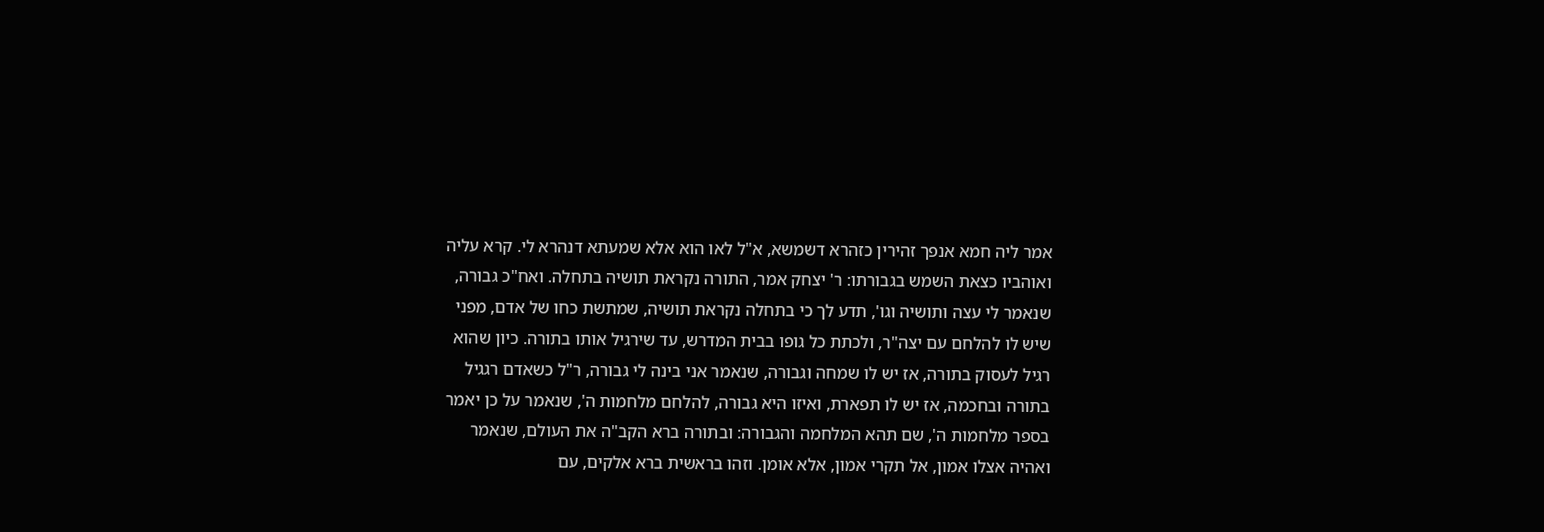אמר ליה חמא אנפך זהירין כזהרא דשמשא, א"ל לאו הוא אלא שמעתא דנהרא לי. קרא עליה ואוהביו כצאת השמש בגבורתו: ר' יצחק אמר, התורה נקראת תושיה בתחלה. ואח"כ גבורה, שנאמר לי עצה ותושיה וגו', תדע לך כי בתחלה נקראת תושיה, שמתשת כחו של אדם, מפני שיש לו להלחם עם יצה"ר, ולכתת כל גופו בבית המדרש, עד שירגיל אותו בתורה. כיון שהוא רגיל לעסוק בתורה, אז יש לו שמחה וגבורה, שנאמר אני בינה לי גבורה, ר"ל כשאדם רגגיל בתורה ובחכמה, אז יש לו תפארת, ואיזו היא גבורה, להלחם מלחמות ה', שנאמר על כן יאמר בספר מלחמות ה', שם תהא המלחמה והגבורה: ובתורה ברא הקב"ה את העולם, שנאמר ואהיה אצלו אמון, אל תקרי אמון, אלא אומן. וזהו בראשית ברא אלקים, עם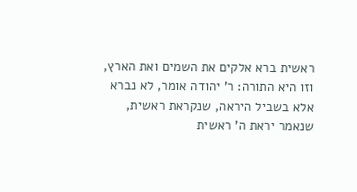ראשית ברא אלקים את השמים ואת הארץ, וזו היא התורה: ר' יהודה אומר, לא נברא אלא בשביל היראה, שנקראת ראשית, שנאמר יראת ה' ראשית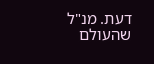דעת. מנ"ל שהעולם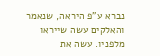נברא ע"פ היראה, שנאמר והאלקים עשה שייראו מלפניו. עשה את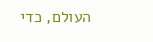העולם, כדי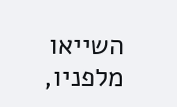השייאו מלפניו,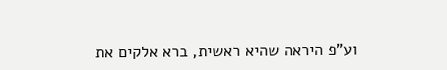וע"פ היראה שהיא ראשית, ברא אלקים את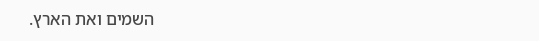השמים ואת הארץ.